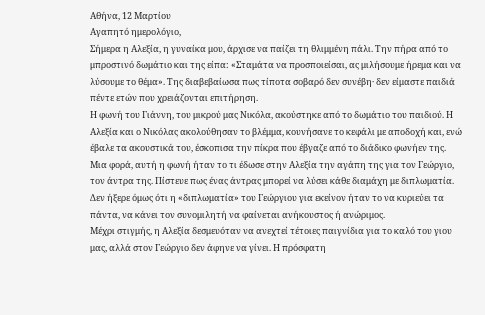Αθήνα, 12 Μαρτίου
Αγαπητό ημερολόγιο,
Σήμερα η Αλεξία, η γυναίκα μου, άρχισε να παίζει τη θλιμμένη πάλι. Την πήρα από το μπροστινό δωμάτιο και της είπα: «Σταμάτα να προσποιείσαι, ας μιλήσουμε ήρεμα και να λύσουμε το θέμα». Της διαβεβαίωσα πως τίποτα σοβαρό δεν συνέβη· δεν είμαστε παιδιά πέντε ετών που χρειάζονται επιτήρηση.
Η φωνή του Γιάννη, του μικρού μας Νικόλα, ακούστηκε από το δωμάτιο του παιδιού. Η Αλεξία και ο Νικόλας ακολούθησαν το βλέμμα, κουνήσανε το κεφάλι με αποδοχή και, ενώ έβαλε τα ακουστικά του, έσκοπισα την πίκρα που έβγαζε από το διάδικο φωνήεν της.
Μια φορά, αυτή η φωνή ήταν το τι έδωσε στην Αλεξία την αγάπη της για τον Γεώργιο, τον άντρα της. Πίστευε πως ένας άντρας μπορεί να λύσει κάθε διαμάχη με διπλωματία. Δεν ήξερε όμως ότι η «διπλωματία» του Γεώργιου για εκείνον ήταν το να κυριεύει τα πάντα, να κάνει τον συνομιλητή να φαίνεται ανήκουστος ή ανώριμος.
Μέχρι στιγμής, η Αλεξία δεσμευόταν να ανεχτεί τέτοιες παιγνίδια για το καλό του γιου μας, αλλά στον Γεώργιο δεν άφηνε να γίνει. Η πρόσφατη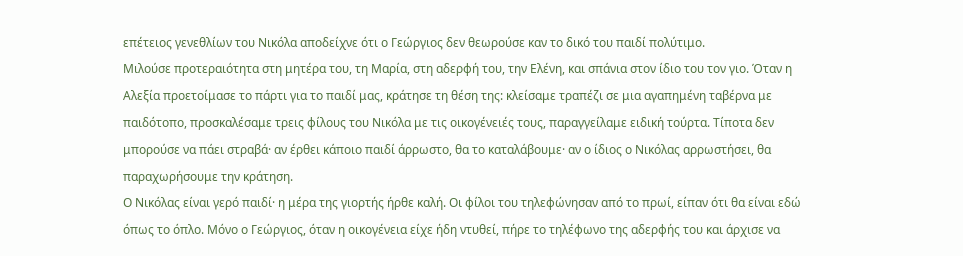επέτειος γενεθλίων του Νικόλα αποδείχνε ότι ο Γεώργιος δεν θεωρούσε καν το δικό του παιδί πολύτιμο.
Μιλούσε προτεραιότητα στη μητέρα του, τη Μαρία, στη αδερφή του, την Ελένη, και σπάνια στον ίδιο του τον γιο. Όταν η Αλεξία προετοίμασε το πάρτι για το παιδί μας, κράτησε τη θέση της: κλείσαμε τραπέζι σε μια αγαπημένη ταβέρνα με παιδότοπο, προσκαλέσαμε τρεις φίλους του Νικόλα με τις οικογένειές τους, παραγγείλαμε ειδική τούρτα. Τίποτα δεν μπορούσε να πάει στραβά· αν έρθει κάποιο παιδί άρρωστο, θα το καταλάβουμε· αν ο ίδιος ο Νικόλας αρρωστήσει, θα παραχωρήσουμε την κράτηση.
Ο Νικόλας είναι γερό παιδί· η μέρα της γιορτής ήρθε καλή. Οι φίλοι του τηλεφώνησαν από το πρωί, είπαν ότι θα είναι εδώ όπως το όπλο. Μόνο ο Γεώργιος, όταν η οικογένεια είχε ήδη ντυθεί, πήρε το τηλέφωνο της αδερφής του και άρχισε να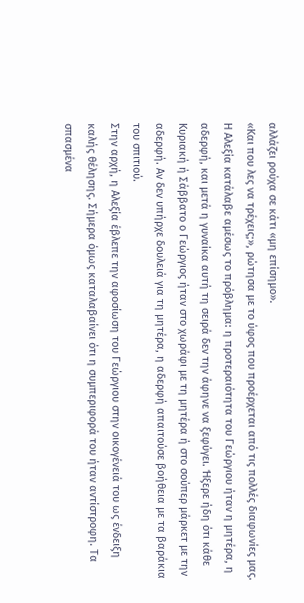αλλάζει ρούχα σε κάτι «μη επίσημο».
«Και που λες να τρέχεις;», ρώτησα με το ύφος που προέρχεται από τις πολλές διαφωνίες μας. Η Αλεξία κατάλαβε αμέσως το πρόβλημα: η προτεραιότητα του Γεώργιου ήταν η μητέρα, η αδερφή, και μετά η γυναίκα αυτή τη σειρά δεν την άφηνε να ξεφύγει. Ήξερε ήδη ότι κάθε Κυριακή ή Σάββατο ο Γεώργιος ήταν στο χωράφι με τη μητέρα ή στο σούπερ μάρκετ με την αδερφή. Αν δεν υπήρχε δουλειά για τη μητέρα, η αδερφή απαιτούσε βοήθεια με τα βαράκια του σπιτιού.
Στην αρχή, η Αλεξία έβλεπε την αφοσίωση του Γεώργιου στην οικογένειά του ως ένδειξη καλής θέλησης. Σήμερα όμως καταλαβαίνει ότι η συμπεριφορά του ήταν αντίστροφη. Τα σπασμένα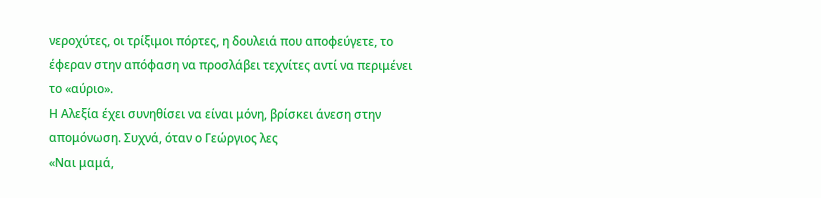νεροχύτες, οι τρίξιμοι πόρτες, η δουλειά που αποφεύγετε, το έφεραν στην απόφαση να προσλάβει τεχνίτες αντί να περιμένει το «αύριο».
Η Αλεξία έχει συνηθίσει να είναι μόνη, βρίσκει άνεση στην απομόνωση. Συχνά, όταν ο Γεώργιος λες
«Ναι μαμά,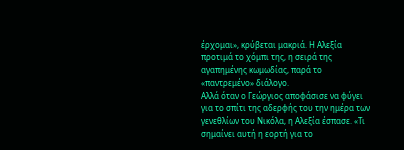έρχομαι», κρύβεται μακριά. Η Αλεξία προτιμά το χόμπι της, η σειρά της αγαπημένης κωμωδίας, παρά το «παντρεμένο» διάλογο.
Αλλά όταν ο Γεώργιος αποφάσισε να φύγει για το σπίτι της αδερφής του την ημέρα των γενεθλίων του Νικόλα, η Αλεξία έσπασε. «Τι σημαίνει αυτή η εορτή για το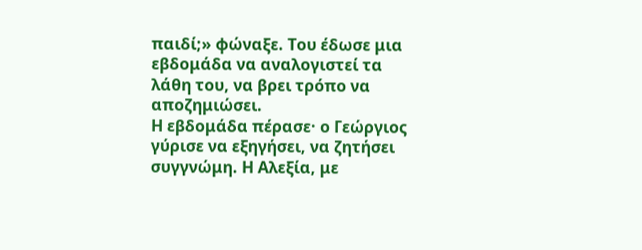παιδί;» φώναξε. Του έδωσε μια εβδομάδα να αναλογιστεί τα λάθη του, να βρει τρόπο να αποζημιώσει.
Η εβδομάδα πέρασε· ο Γεώργιος γύρισε να εξηγήσει, να ζητήσει συγγνώμη. Η Αλεξία, με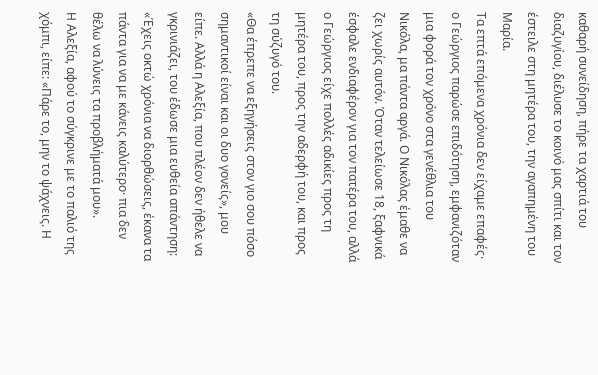καθαρή συνείδηση, πήρε τα χαρτιά του διαζυγίου, διέλυσε το κοινό μας σπίτι και τον έστειλε στη μητέρα του, την αγαπημένη του Μαρία.
Τα επτά επόμενα χρόνια δεν είχαμε επαφές· ο Γεώργιος παρώσε επιδότηση, εμφανιζόταν μια φορά τον χρόνο στα γενέθλια του Νικόλα, μα πάντα αργά. Ο Νικόλας έμαθε να ζει χωρίς αυτόν. Όταν τελείωσε 18, ξαφνικά έσφαλε ενδιαφέρον για τον πατέρα του, αλλά ο Γεώργιος είχε πολλές αδικίες προς τη μητέρα του, προς την αδερφή του, και προς τη σύζυγό του.
«Θα έπρεπε να εξηγήσεις στον γιο σου πόσο σημαντικοί είναι και οι δυο γονείς», μου είπε. Αλλά η Αλεξία, που πλέον δεν ήθελε να γκρινιάζει, του έδωσε μια ευθεία απάντηση: «Έχεις οκτώ χρόνια να διορθώσεις, έκανα τα πάντα για να με κάνεις καλύτερο· πια δεν θέλω να λύνεις τα προβλήματά μου».
Η Αλεξία, αφού το σύγκρινε με το παλιό της χόμπι, είπε: «Πάρε το, μην το ψάχνεις. Η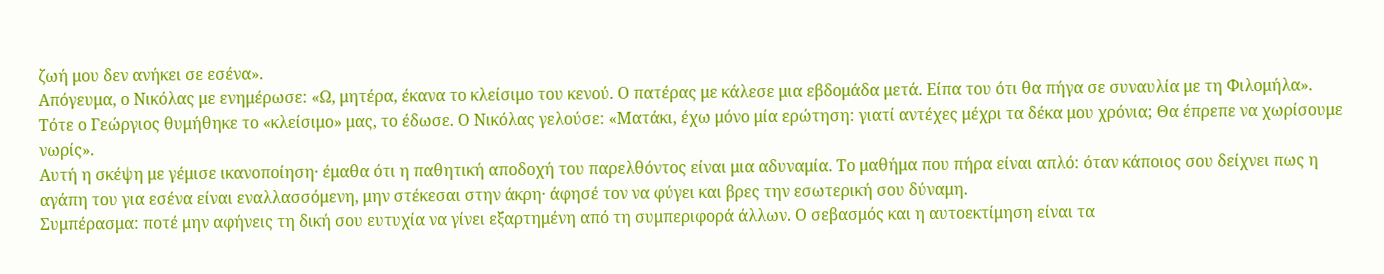ζωή μου δεν ανήκει σε εσένα».
Απόγευμα, ο Νικόλας με ενημέρωσε: «Ω, μητέρα, έκανα το κλείσιμο του κενού. Ο πατέρας με κάλεσε μια εβδομάδα μετά. Είπα του ότι θα πήγα σε συναυλία με τη Φιλομήλα». Τότε ο Γεώργιος θυμήθηκε το «κλείσιμο» μας, το έδωσε. Ο Νικόλας γελούσε: «Ματάκι, έχω μόνο μία ερώτηση: γιατί αντέχες μέχρι τα δέκα μου χρόνια; Θα έπρεπε να χωρίσουμε νωρίς».
Αυτή η σκέψη με γέμισε ικανοποίηση· έμαθα ότι η παθητική αποδοχή του παρελθόντος είναι μια αδυναμία. Το μαθήμα που πήρα είναι απλό: όταν κάποιος σου δείχνει πως η αγάπη του για εσένα είναι εναλλασσόμενη, μην στέκεσαι στην άκρη· άφησέ τον να φύγει και βρες την εσωτερική σου δύναμη.
Συμπέρασμα: ποτέ μην αφήνεις τη δική σου ευτυχία να γίνει εξαρτημένη από τη συμπεριφορά άλλων. Ο σεβασμός και η αυτοεκτίμηση είναι τα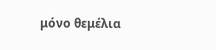μόνο θεμέλια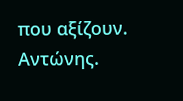που αξίζουν.
Αντώνης.